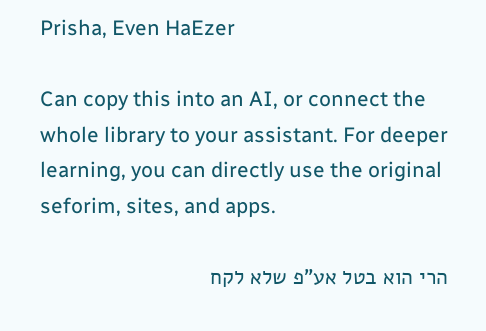Prisha, Even HaEzer

Can copy this into an AI, or connect the whole library to your assistant. For deeper learning, you can directly use the original seforim, sites, and apps.

הרי הוא בטל אע"פ שלא לקח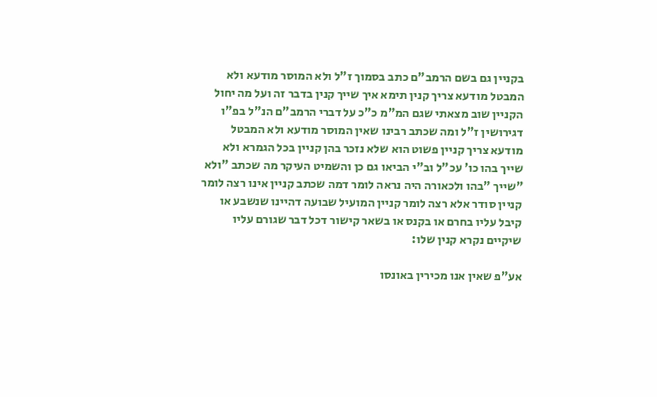בקניין גם בשם הרמב"ם כתב בסמוך ז"ל ולא המוסר מודעא ולא המבטל מודעא צריך קנין תימא איך שייך קנין בדבר זה ועל מה יחול הקניין שוב מצאתי שגם המ"מ כ"כ על דברי הרמב"ם הנ"ל בפ"ו דגירושין ז"ל ומה שכתב רבינו שאין המוסר מודעא ולא המבטל מודעא צריך קניין פשוט הוא שלא נזכר בהן קניין בכל הגמרא ולא שייך בהו כו' עכ"ל וב"י הביאו גם כן והשמיט העיקר מה שכתב "ולא "שייך "בהו ולכאורה היה נראה לומר דמה שכתב קניין אינו רצה לומר קניין סודר אלא רצה לומר קניין המועיל שבועה דהיינו שנשבע או קיבל עליו בחרם או בקנס או בשאר קישור דכל דבר שגורם עליו שיקיים נקרא קנין שלו:

אע"פ שאין אנו מכירין באונסו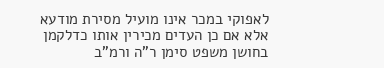לאפוקי במכר אינו מועיל מסירת מודעא אלא אם כן העדים מכירין אותו כדלקמן בחושן משפט סימן ר"ה ורמ"ב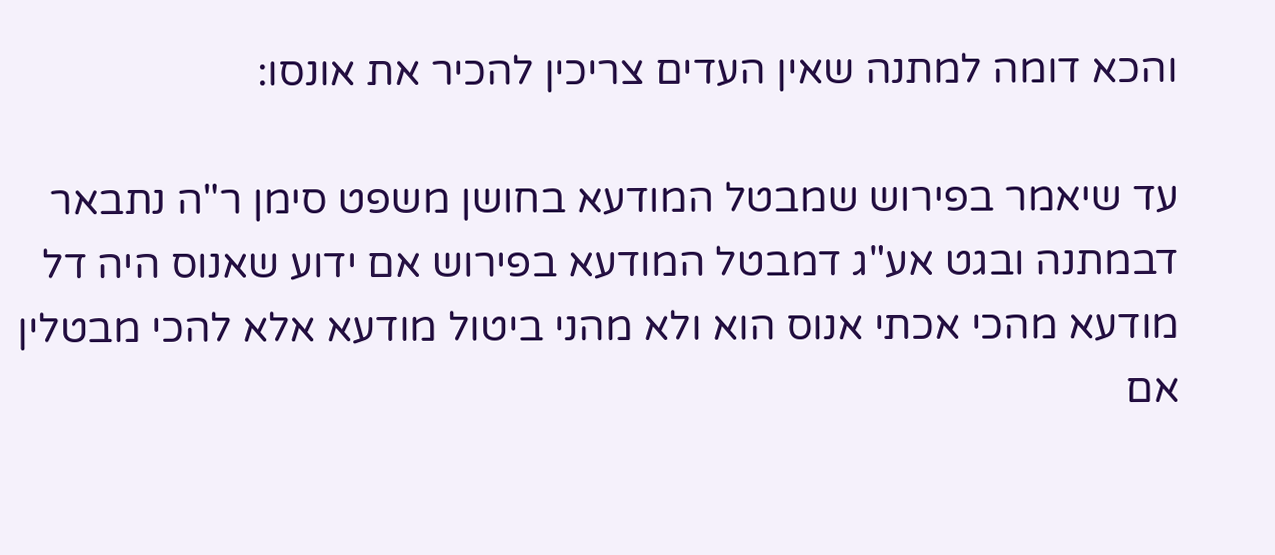והכא דומה למתנה שאין העדים צריכין להכיר את אונסו:

עד שיאמר בפירוש שמבטל המודעא בחושן משפט סימן ר"ה נתבאר דבמתנה ובגט אע"ג דמבטל המודעא בפירוש אם ידוע שאנוס היה דל מודעא מהכי אכתי אנוס הוא ולא מהני ביטול מודעא אלא להכי מבטלין אם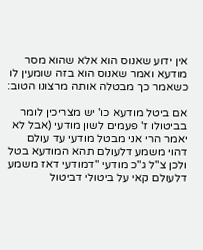אין ידוע שאנוס הוא אלא שהוא מסר מודעא ואמר שאנוס הוא בזה שומעין לו כשאמר כך מבטלה אותה מרצונו הטוב:

אם ביטל מודעא כו' יש מצריכין לומר בביטולו ז' פעמים לשון מודעי (אבל לא יאמר הרי אני מבטל מודעי עד עולם דהוי משמע דלעולם תהא המודעא בטל ולכן צ"ל ג"כ מודעי "דמודעי דאז משמע דלעולם קאי על ביטולי דביטול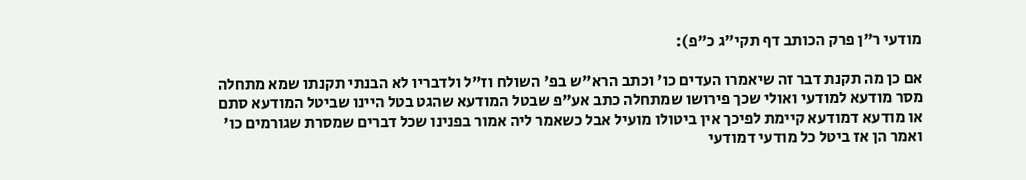מודעי ר"ן פרק הכותב דף תקי"ג כ"פ):

אם כן מה תקנת דבר זה שיאמרו העדים כו' וכתב הרא"ש בפ' השולח וז"ל ולדבריו לא הבנתי תקנתו שמא מתחלה מסר מודעא למודעי ואולי שכך פירושו שמתחלה כתב אע"פ שבטל המודעא שהגט בטל היינו שביטל המודעא סתם או מודעא דמודעא קיימת לפיכך אין ביטולו מועיל אבל כשאמר ליה אמור בפנינו שכל דברים שמסרת שגורמים כו' ואמר הן אז ביטל כל מודעי דמודעי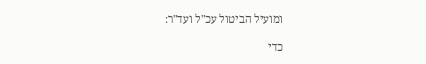ומועיל הביטול עכ"ל ועד"ר:

כדי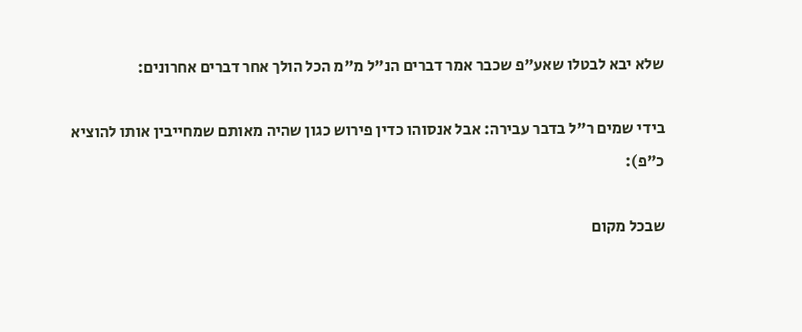שלא יבא לבטלו שאע"פ שכבר אמר דברים הנ"ל מ"מ הכל הולך אחר דברים אחרונים:

בידי שמים ר"ל בדבר עבירה: אבל אנסוהו כדין פירוש כגון שהיה מאותם שמחייבין אותו להוציא כ"פ):

שבכל מקום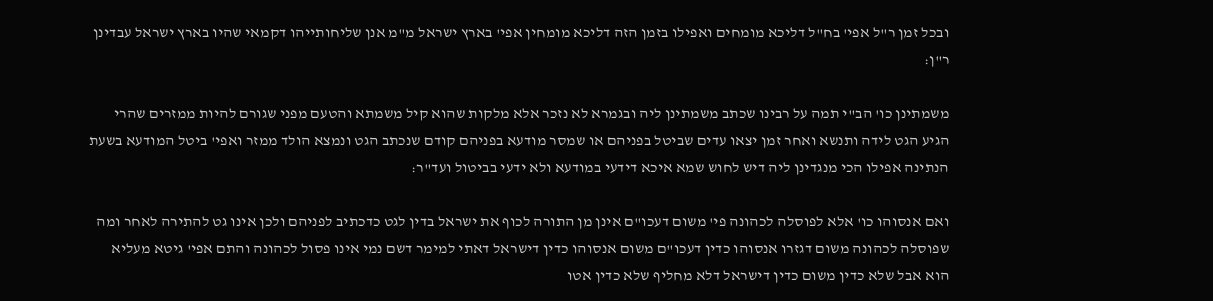ובכל זמן ר"ל אפי' בח"ל דליכא מומחים ואפילו בזמן הזה דליכא מומחין אפי' בארץ ישראל מ"מ אנן שליחותייהו דקמאי שהיו בארץ ישראל עבדינן ר"ן:

משמתינן כו' הב"י תמה על רבינו שכתב משמתינן ליה ובגמרא לא נזכר אלא מלקות שהוא קיל משמתא והטעם מפני שגורם להיות ממזרים שהרי הגיע הגט לידה ותנשא ואחר זמן יצאו עדים שביטל בפניהם או שמסר מודעא בפניהם קודם שנכתב הגט ונמצא הולד ממזר ואפי' ביטל המודעא בשעת הנתינה אפילו הכי מנגדינן ליה דיש לחוש שמא איכא דידעי במודעא ולא ידעי בביטול ועד"ר:

ואם אנסוהו כו' אלא לפוסלה לכהונה פי' משום דעכו"ם אינן מן התורה לכוף את ישראל בדין לגט כדכתיב לפניהם ולכן אינו גט להתירה לאחר ומה שפוסלה לכהונה משום דגזרו אנסוהו כדין דעכו"ם משום אנסוהו כדין דישראל דאתי למימר דשם נמי אינו פסול לכהונה והתם אפי' גיטא מעליא הוא אבל שלא כדין משום כדין דישראל דלא מחליף שלא כדין אטו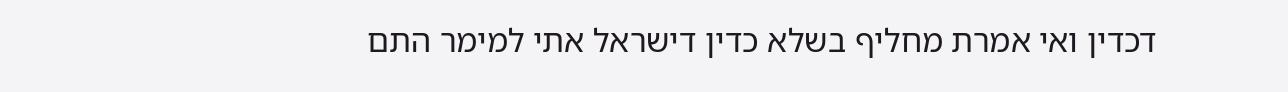דכדין ואי אמרת מחליף בשלא כדין דישראל אתי למימר התם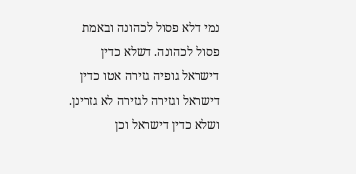נמי דלא פסול לכהונה ובאמת פסול לכהונה. דשלא כדין דישראל גופיה גזירה אטו כדין דישראל וגזירה לגזירה לא גזרינן. ושלא כדין דישראל וכן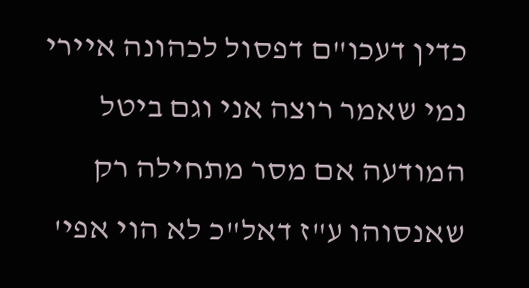כדין דעכו"ם דפסול לכהונה איירי נמי שאמר רוצה אני וגם ביטל המודעה אם מסר מתחילה רק שאנסוהו ע"ז דאל"כ לא הוי אפי'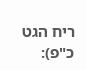ריח הגט כ"פ):